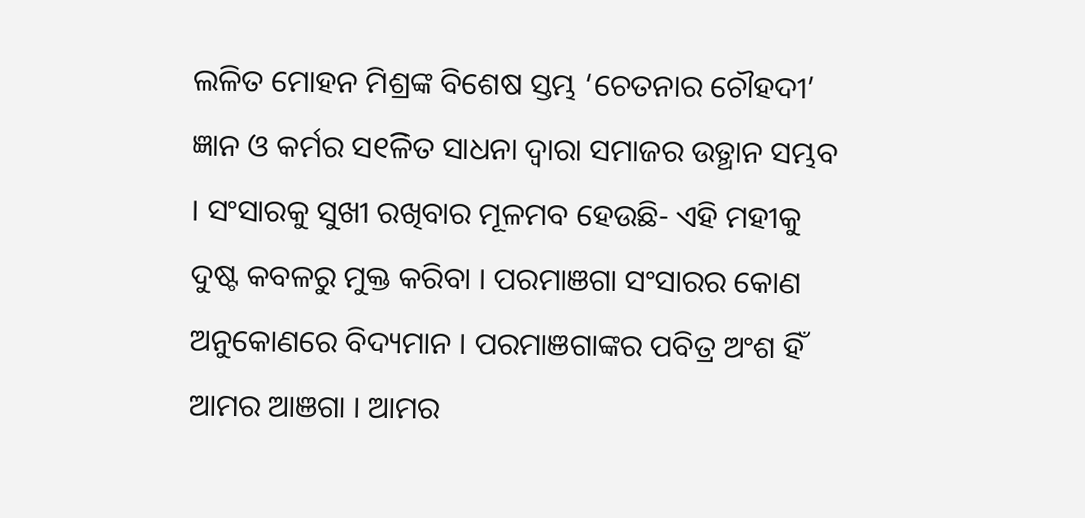ଲଳିତ ମୋହନ ମିଶ୍ରଙ୍କ ବିଶେଷ ସ୍ତମ୍ଭ ‘ଚେତନାର ଚୌହଦୀ’
ଜ୍ଞାନ ଓ କର୍ମର ସ୧ିଳିତ ସାଧନା ଦ୍ୱାରା ସମାଜର ଉତ୍ଥାନ ସମ୍ଭବ । ସଂସାରକୁ ସୁଖୀ ରଖିବାର ମୂଳମବ ହେଉଛି- ଏହି ମହୀକୁ ଦୁଷ୍ଟ କବଳରୁ ମୁକ୍ତ କରିବା । ପରମାଞଗା ସଂସାରର କୋଣ ଅନୁକୋଣରେ ବିଦ୍ୟମାନ । ପରମାଞଗାଙ୍କର ପବିତ୍ର ଅଂଶ ହିଁ ଆମର ଆଞଗା । ଆମର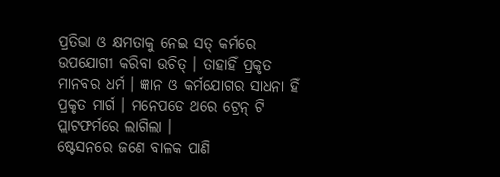ପ୍ରତିଭା ଓ କ୍ଷମତାକୁ ନେଇ ସତ୍ କର୍ମରେ ଉପଯୋଗୀ କରିବା ଉଚିତ୍ । ତାହାହିଁ ପ୍ରକୃତ ମାନବର ଧର୍ମ । ଜ୍ଞାନ ଓ କର୍ମଯୋଗର ସାଧନା ହିଁ ପ୍ରକୃତ ମାର୍ଗ । ମନେପଡେ ଥରେ ଟ୍ରେନ୍ ଟି ପ୍ଲାଟଫର୍ମରେ ଲାଗିଲା ।
ଷ୍ଟେସନରେ ଜଣେ ବାଳକ ପାଣି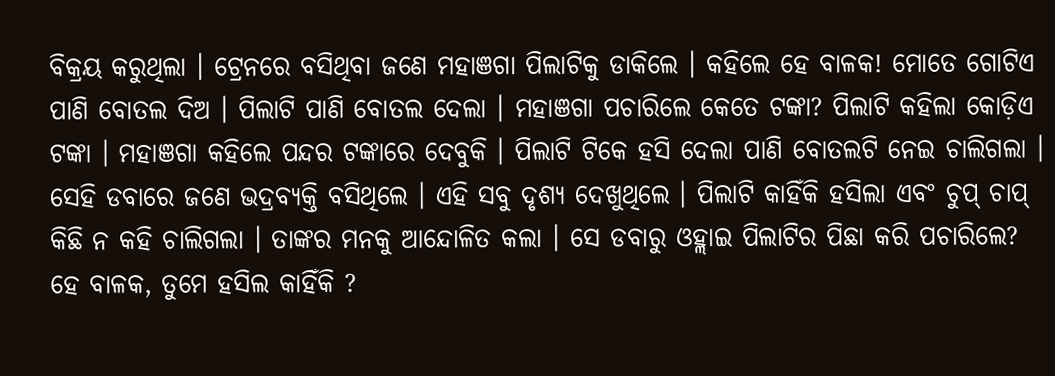ବିକ୍ରୟ କରୁଥିଲା । ଟ୍ରେନରେ ବସିଥିବା ଜଣେ ମହାଞଗା ପିଲାଟିକୁ ଡାକିଲେ । କହିଲେ ହେ ବାଳକ! ମୋତେ ଗୋଟିଏ ପାଣି ବୋତଲ ଦିଅ । ପିଲାଟି ପାଣି ବୋତଲ ଦେଲା । ମହାଞଗା ପଚାରିଲେ କେତେ ଟଙ୍କା? ପିଲାଟି କହିଲା କୋଡ଼ିଏ ଟଙ୍କା । ମହାଞଗା କହିଲେ ପନ୍ଦର ଟଙ୍କାରେ ଦେବୁକି । ପିଲାଟି ଟିକେ ହସି ଦେଲା ପାଣି ବୋତଲଟି ନେଇ ଚାଲିଗଲା । ସେହି ଡବାରେ ଜଣେ ଭଦ୍ରବ୍ୟକ୍ତି ବସିଥିଲେ । ଏହି ସବୁ ଦୃଶ୍ୟ ଦେଖୁଥିଲେ । ପିଲାଟି କାହିଁକି ହସିଲା ଏବଂ ଚୁପ୍ ଚାପ୍ କିଛି ନ କହି ଚାଲିଗଲା । ତାଙ୍କର ମନକୁ ଆନ୍ଦୋଳିତ କଲା । ସେ ଡବାରୁ ଓହ୍ଲାଇ ପିଲାଟିର ପିଛା କରି ପଚାରିଲେ? ହେ ବାଳକ, ତୁମେ ହସିଲ କାହିଁକି ?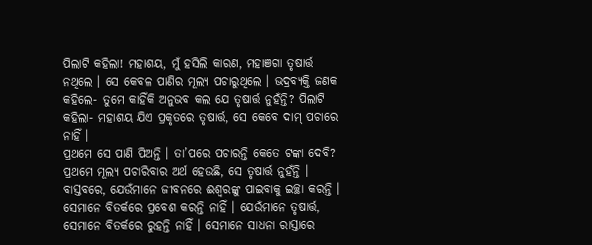ପିଲାଟି କହିଲା! ମହାଶୟ, ମୁଁ ହସିଲି କାରଣ, ମହାଞଗା ତୃଷାର୍ତ୍ତ ନଥିଲେ । ସେ କେବଳ ପାଣିର ମୂଲ୍ୟ ପଚାରୁଥିଲେ । ଭଦ୍ରବ୍ୟକ୍ତି ଜଣକ କହିଲେ- ତୁମେ କାହିଁକି ଅନୁଭବ କଲ ଯେ ତୃଷାର୍ତ୍ତ ନୁହଁନ୍ତି? ପିଲାଟି କହିଲା- ମହାଶୟ ଯିଏ ପ୍ରକୃତରେ ତୃଷାର୍ତ୍ତ, ସେ କେବେ ଦାମ୍ ପଚାରେ ନାହିଁ ।
ପ୍ରଥମେ ସେ ପାଣି ପିଅନ୍ତି । ତା’ପରେ ପଚାରନ୍ତି କେତେ ଟଙ୍କା ଦେବି? ପ୍ରଥମେ ମୂଲ୍ୟ ପଚାରିବାର ଅର୍ଥ ହେଉଛି, ସେ ତୃଷାର୍ତ୍ତ ନୁହଁନ୍ତି । ବାସ୍ତବରେ, ଯେଉଁମାନେ ଜୀବନରେ ଈଶ୍ୱରଙ୍କୁ ପାଇବାକୁ ଇଚ୍ଛା କରନ୍ତି । ସେମାନେ ବିତର୍କରେ ପ୍ରବେଶ କରନ୍ତି ନାହିଁ । ଯେଉଁମାନେ ତୃଷାର୍ତ୍ତ, ସେମାନେ ବିତର୍କରେ ରୁହନ୍ତି ନାହିଁ । ସେମାନେ ସାଧନା ରାସ୍ତାରେ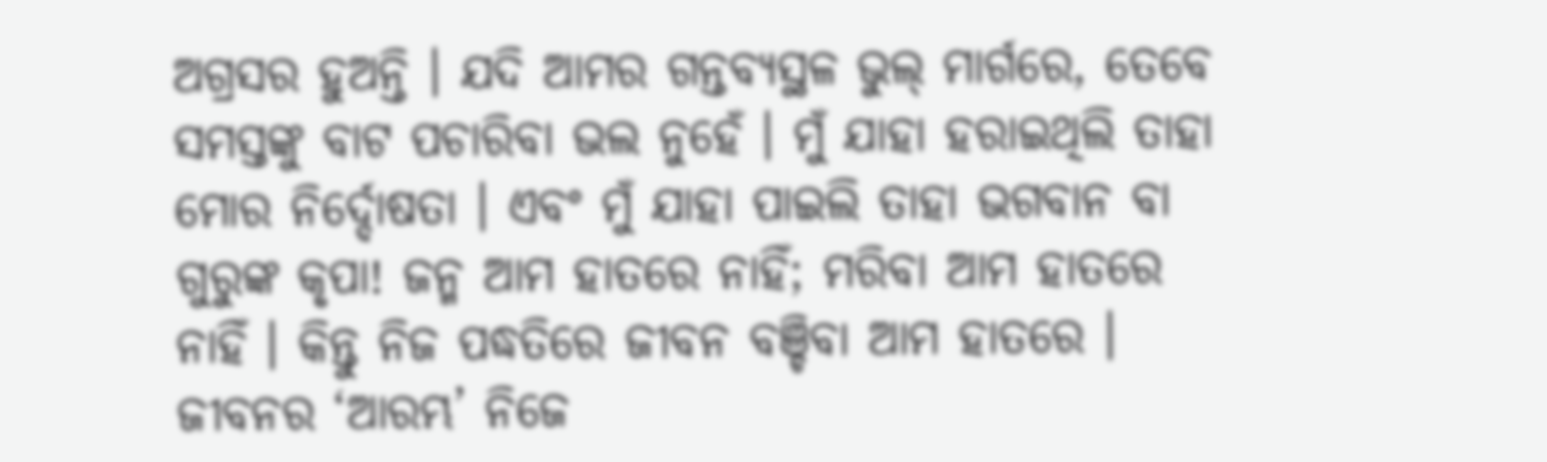ଅଗ୍ରସର ହୁଅନ୍ତି । ଯଦି ଆମର ଗନ୍ତବ୍ୟସ୍ଥଳ ଭୁଲ୍ ମାର୍ଗରେ, ତେବେ ସମସ୍ତଙ୍କୁ ବାଟ ପଚାରିବା ଭଲ ନୁହେଁ । ମୁଁ ଯାହା ହରାଇଥିଲି ତାହା ମୋର ନିର୍ଦ୍ଦୋଷତା । ଏବଂ ମୁଁ ଯାହା ପାଇଲି ତାହା ଭଗବାନ ବା ଗୁରୁଙ୍କ କୃପା! ଜନ୍ମ ଆମ ହାତରେ ନାହିଁ; ମରିବା ଆମ ହାତରେ ନାହିଁ । କିନ୍ତୁ ନିଜ ପଦ୍ଧତିରେ ଜୀବନ ବଞ୍ଚିବା ଆମ ହାତରେ । ଜୀବନର ‘ଆରମ୍ଭ’ ନିଜେ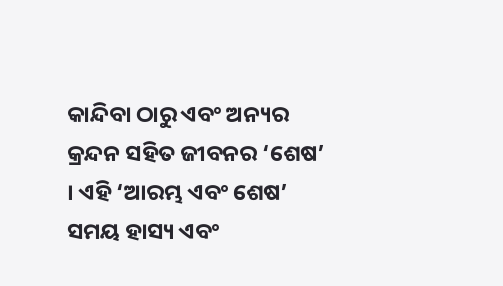କାନ୍ଦିବା ଠାରୁ ଏବଂ ଅନ୍ୟର
କ୍ରନ୍ଦନ ସହିତ ଜୀବନର ‘ଶେଷ’ । ଏହି ‘ଆରମ୍ଭ ଏବଂ ଶେଷ’ ସମୟ ହାସ୍ୟ ଏବଂ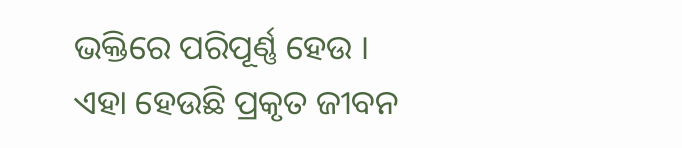ଭକ୍ତିରେ ପରିପୂର୍ଣ୍ଣ ହେଉ । ଏହା ହେଉଛି ପ୍ରକୃତ ଜୀବନ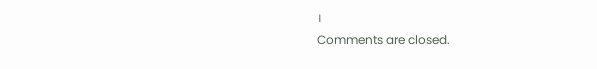।
Comments are closed.